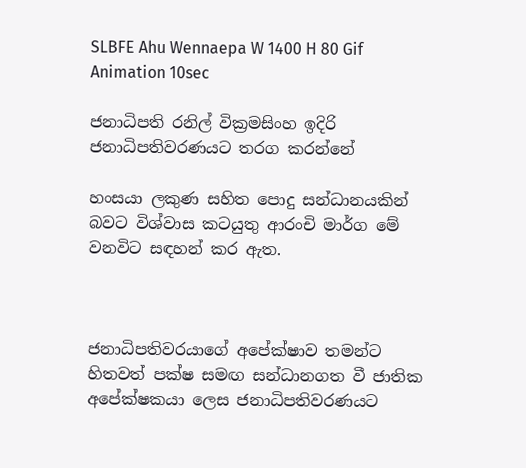SLBFE Ahu Wennaepa W 1400 H 80 Gif Animation 10sec

ජනාධිපති රනිල් වික්‍රමසිංහ ඉදිරි ජනාධිපතිවරණයට තරග කරන්නේ

හංසයා ලකුණ සහිත පොදු සන්ධානයකින් බවට විශ්වාස කටයුතු ආරංචි මාර්ග මේ වනවිට සඳහන් කර ඇත.



ජනාධිපතිවරයාගේ අපේක්ෂාව තමන්ට හිතවත් පක්ෂ සමඟ සන්ධානගත වී ජාතික අපේක්ෂකයා ලෙස ජනාධිපතිවරණයට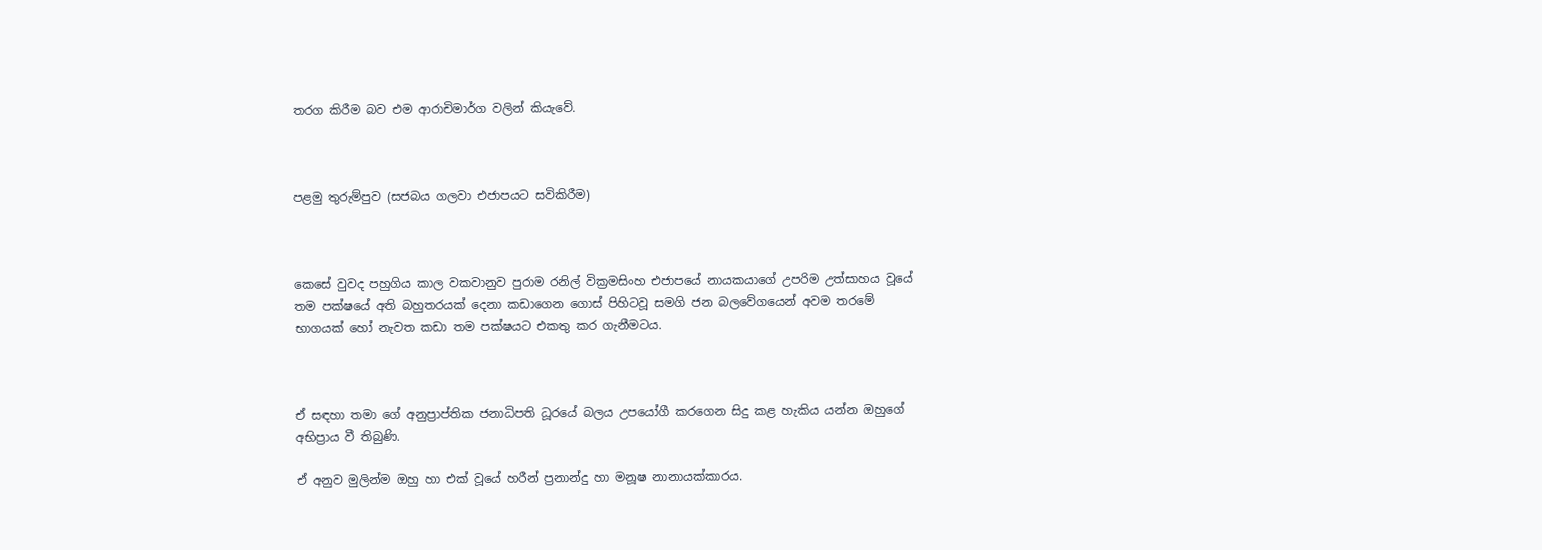තරග කිරීම බව එම ආරාචිමාර්ග වලින් කියැවේ.



පළමු තුරුම්පුව (සජබය ගලවා එජාපයට සවිකිරීම)



කෙසේ වුවද පහුගිය කාල වකවානුව පුරාම රනිල් වික්‍රමසිංහ එජාපයේ නායකයාගේ උපරිම උත්සාහය වූයේ තම පක්ෂයේ අති බහුතරයක් දෙනා කඩාගෙන ගොස් පිහිටවූ සමගි ජන බලවේගයෙන් අවම තරමේ භාගයක් හෝ නැවත කඩා තම පක්ෂයට එකතු කර ගැනීමටය.



ඒ සඳහා තමා ගේ අනුප්‍රාප්තික ජනාධිපති ධූරයේ බලය උපයෝගී කරගෙන සිදු කළ හැකිය යන්න ඔහුගේ අභිප්‍රාය වී තිබුණි.

ඒ අනුව මුලින්ම ඔහු හා එක් වූයේ හරීන් ප්‍රනාන්දු හා මනූෂ නානායක්කාරය.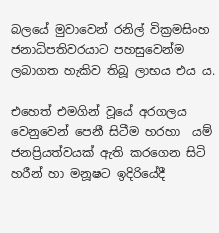බලයේ මුවාවෙන් රනිල් වික්‍රමසිංහ ජනාධිපතිවරයාට පහසුවෙන්ම ලබාගත හැකිව තිබූ ලාභය එය ය.

එහෙත් එමගින් වූයේ අරගලය වෙනුවෙන් පෙනී සිටීම හරහා  යම් ජනප්‍රියත්වයක් ඇති කරගෙන සිටි හරීන් හා මනූෂට ඉදිරියේදී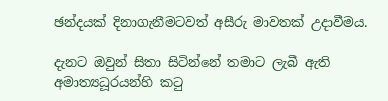ඡන්දයක් දිනාගැනීමටවත් අසීරු මාවතක් උදාවීමය.

දැනට ඔවුන් සිතා සිටින්නේ තමාට ලැබී ඇති අමාත්‍යධූරයන්හි කටු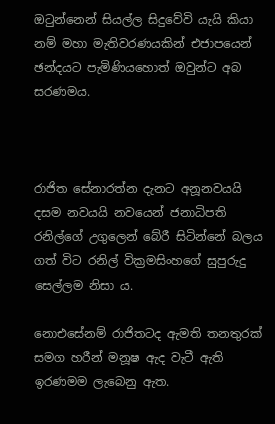ඔ‌ටුන්නෙන් සියල්ල සිදුවේවි යැයි කියා නම් මහා මැතිවරණයකින් එජාපයෙන් ඡන්දයට පැමිණියහොත් ඔවුන්ට අබ සරණමය.



රාජිත සේනාරත්න දැනට අනූනවයයි දසම නවයයි නවයෙන් ජනාධිපති  රනිල්ගේ උගුලෙන් බේරී සිටින්නේ බලය ගත් විට රනිල් වික්‍රමසිංහගේ සුපුරුදු සෙල්ලම නිසා ය.

නොඑසේනම් රාජිතටද ඇමති තනතුරක් සමග හරීන් මනූෂ ඇද වැටී ඇති ඉරණමම ලැබෙනු ඇත.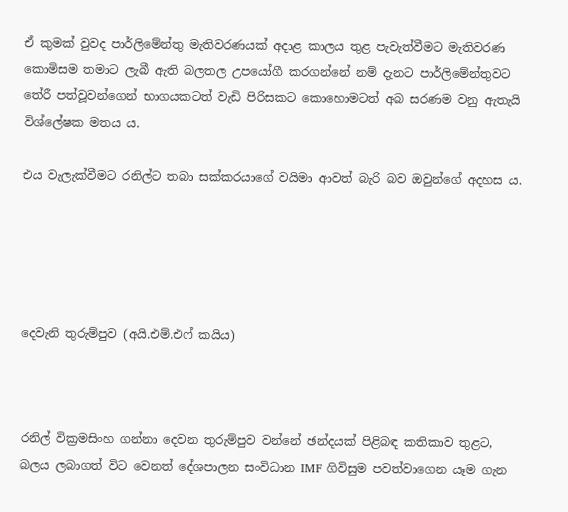ඒ කුමක් වුවද පාර්ලිමේන්තු මැතිවරණයක් අදාළ කාලය තුළ පැවැත්වීමට මැතිවරණ කොමිසම තමාට ලැබී ඇති බලතල උපයෝගී කරගන්නේ නම් දැනට පාර්ලිමේන්තුවට තේරී පත්වූවන්ගෙන් භාගයකටත් වැඩි පිරිසකට කොහොමටත් අබ සරණම වනු ඇතැයි විශ්ලේෂක මතය ය.

එය වැලැක්වීමට රනිල්ට තබා සක්කරයාගේ වයිමා ආවත් බැරි බව ඔවුන්ගේ අදහස ය.





දෙවැනි තුරුම්පුව (අයි.එම්.එෆ් කයිය)



රනිල් වික්‍රමසිංහ ගන්නා දෙවන තුරුම්පුව වන්නේ ඡන්දයක් පිළිබඳ කතිකාව තුළට, බලය ලබාගත් විට වෙනත් දේශපාලන සංවිධාන IMF ගිවිසුම පවත්වාගෙන යෑම ගැන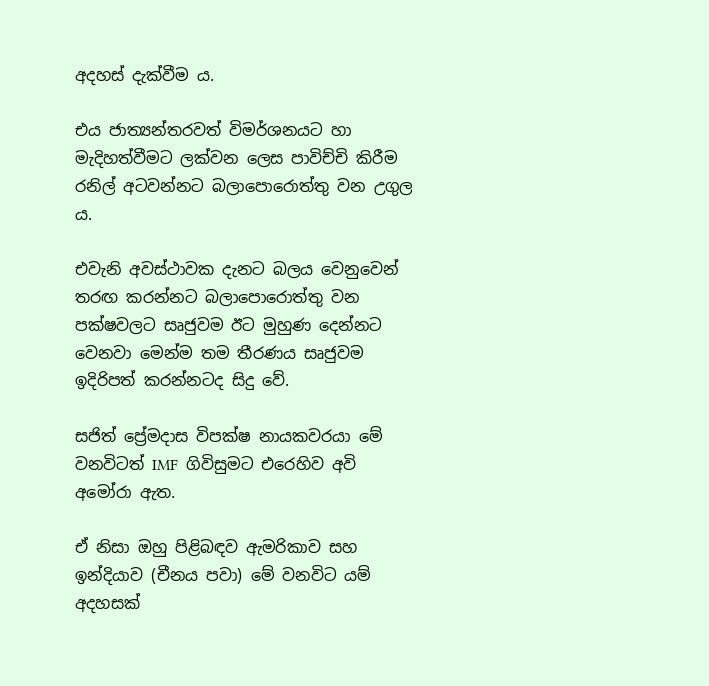අදහස් දැක්වීම ය.

එය ජාත්‍යන්තරවත් විමර්ශනයට හා මැදිහත්වීමට ලක්වන ලෙස පාවිච්චි කිරීම රනිල් අටවන්නට බලාපොරොත්තු වන උගුල ය.

එවැනි අවස්ථාවක දැනට බලය වෙනුවෙන් තරඟ කරන්නට බලාපොරොත්තු වන පක්ෂවලට සෘජුවම ඊට මුහුණ දෙන්නට වෙනවා මෙන්ම තම තීරණය සෘජුවම ඉදිරිපත් කරන්නටද සිදු වේ.

සජිත් ප්‍රේමදාස විපක්ෂ නායකවරයා මේ වනවිටත් IMF  ගිවිසුමට එරෙහිව අවි අමෝරා ඇත.

ඒ නිසා ඔහු පිළිබඳව ඇමරිකාව සහ  ඉන්දියාව (චීනය පවා) මේ වනවිට යම් අදහසක්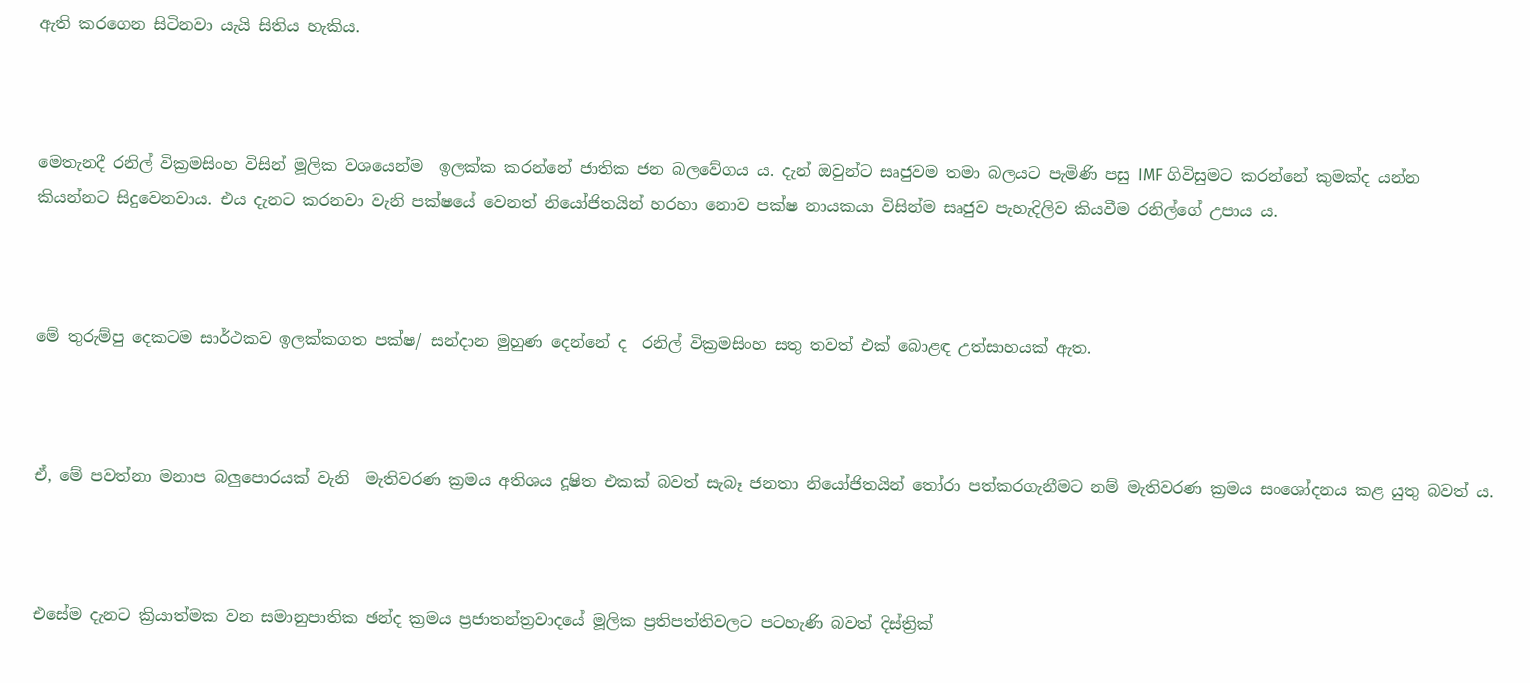ඇති කරගෙන සිටිනවා යැයි සිතිය හැකිය.



මෙතැනදී රනිල් වික්‍රමසිංහ විසින් මූලික වශයෙන්ම  ඉලක්ක කරන්නේ ජාතික ජන බලවේගය ය. දැන් ඔවුන්ට සෘජුවම තමා බලයට පැමිණි පසු IMF ගිවිසුමට කරන්නේ කුමක්ද යන්න කියන්නට සිදුවෙනවාය. එය දැනට කරනවා වැනි පක්ෂයේ වෙනත් නියෝජිතයින් හරහා නොව පක්ෂ නායකයා විසින්ම සෘජුව පැහැදිලිව කියවීම රනිල්ගේ උපාය ය.



මේ තුරුම්පු දෙකටම සාර්ථකව ඉලක්කගත පක්ෂ/ සන්දාන මුහුණ දෙන්නේ ද  රනිල් වික්‍රමසිංහ සතු තවත් එක් බොළඳ උත්සාහයක් ඇත.



ඒ, මේ පවත්නා මනාප බලුපොරයක් වැනි  මැතිවරණ ක්‍රමය අතිශය දූෂිත එකක් බවත් සැබෑ ජනතා නියෝජිතයින් තෝරා පත්කරගැනීමට නම් මැතිවරණ ක්‍රමය සංශෝදනය කළ යුතු බවත් ය.



එසේම දැනට ක්‍රියාත්මක වන සමානුපාතික ඡන්ද ක්‍රමය ප්‍රජාතන්ත්‍රවාදයේ මූලික ප්‍රතිපත්තිවලට පටහැණි බවත් දිස්ත්‍රික්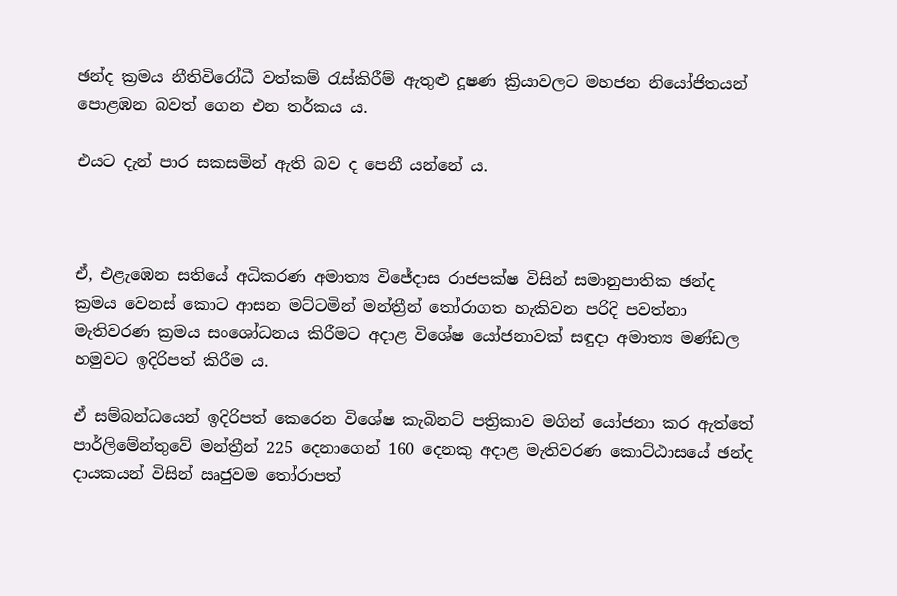ඡන්ද ක්‍රමය නීතිවිරෝධී වත්කම් රැස්කිරීම් ඇතුළු දූෂණ ක්‍රියාවලට මහජන නියෝජිතයන් පොළඹන බවත් ගෙන එන තර්කය ය.

එයට දැන් පාර සකසමින් ඇති බව ද පෙනී යන්නේ ය.



ඒ, එළැඹෙන සතියේ අධිකරණ අමාත්‍ය විජේදාස රාජපක්ෂ විසින් සමානුපාතික ඡන්ද ක්‍රමය වෙනස් කොට ආසන මට්ටමින් මන්ත්‍රීන් තෝරාගත හැකිවන පරිදි පවත්නා මැතිවරණ ක්‍රමය සංශෝධනය කිරීමට අදාළ විශේෂ යෝජනාවක් සඳුදා අමාත්‍ය මණ්ඩල හමුවට ඉදිරිපත් කිරීම ය.

ඒ සම්බන්ධයෙන් ඉදිරිපත් කෙරෙන විශේෂ කැබිනට් පත්‍රිකාව මගින් යෝජනා කර ඇත්තේ පාර්ලිමේන්තුවේ මන්ත්‍රීන් 225 දෙනාගෙන් 160 දෙනකු අදාළ මැතිවරණ කොට්ඨාසයේ ඡන්ද දායකයන් විසින් ඍජුවම තෝරාපත්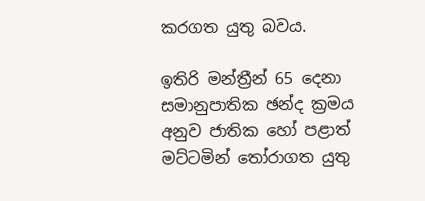කරගත යුතු බවය.

ඉතිරි මන්ත්‍රීන් 65 දෙනා සමානුපාතික ඡන්ද ක්‍රමය අනුව ජාතික හෝ පළාත් මට්ටමින් තෝරාගත යුතු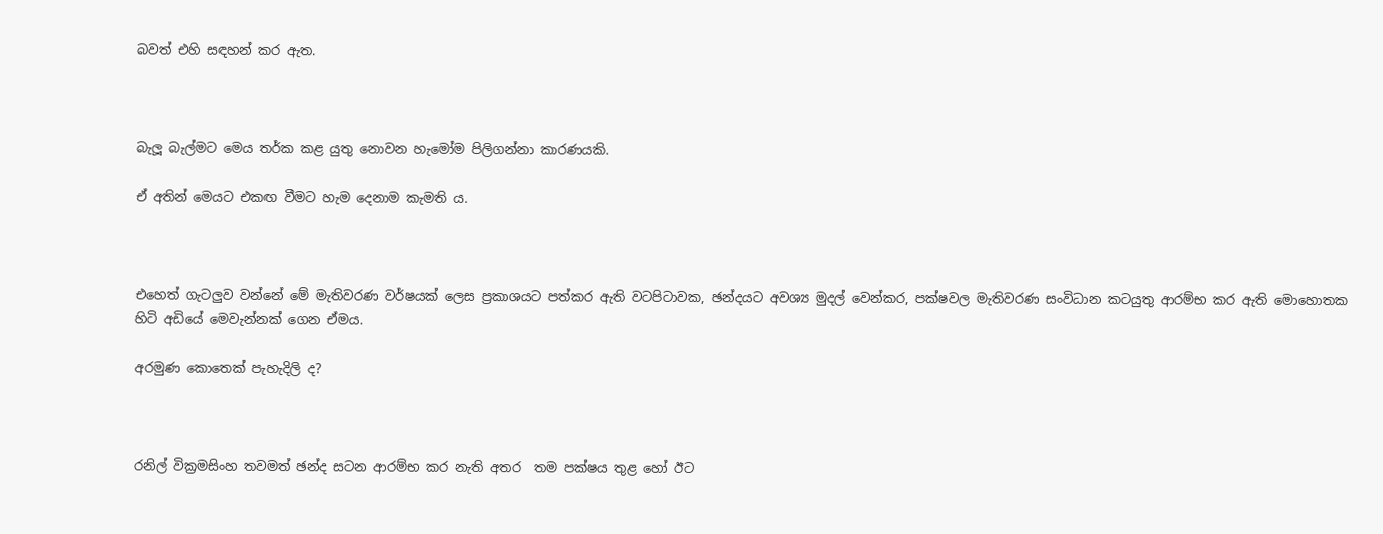බවත් එහි සඳහන් කර ඇත.



බැලූ බැල්මට මෙය තර්ක කළ යුතු නොවන හැමෝම පිලිගන්නා කාරණයකි.

ඒ අතින් මෙයට එකඟ වීමට හැම දෙනාම කැමති ය.



එහෙත් ගැටලුව වන්නේ මේ මැතිවරණ වර්ෂයක් ලෙස ප්‍රකාශයට පත්කර ඇති වටපිටාවක, ඡන්දයට අවශ්‍ය මුදල් වෙන්කර, පක්ෂවල මැතිවරණ සංවිධාන කටයුතු ආරම්භ කර ඇති මොහොතක හිටි අඩියේ මෙවැන්නක් ගෙන ඒමය.

අරමුණ කොතෙක් පැහැදිලි ද?



රනිල් වික්‍රමසිංහ තවමත් ඡන්ද සටන ආරම්භ කර නැති අතර  තම පක්ෂය තුළ හෝ ඊට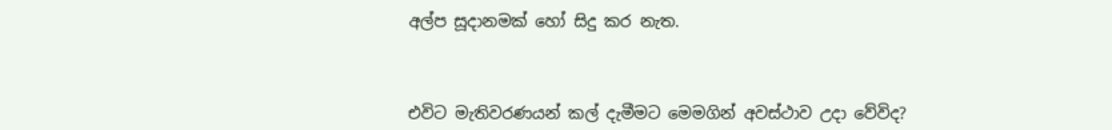අල්ප සූදානමක් හෝ සිදු කර නැත.



එවිට මැතිවරණයන් කල් දැමීමට මෙමගින් අවස්ථාව උදා වේවිද?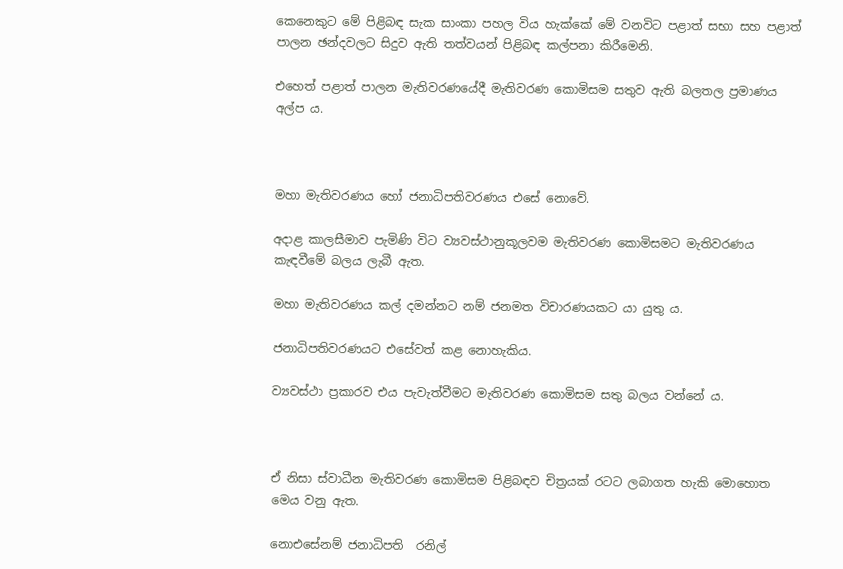කෙනෙකුට මේ පිළිබඳ සැක සාංකා පහල විය හැක්කේ මේ වනවිට පළාත් සභා සහ පළාත් පාලන ඡන්දවලට සිදුව ඇති තත්වයන් පිළිබඳ කල්පනා කිරීමෙනි.

එහෙත් පළාත් පාලන මැතිවරණයේදී මැතිවරණ කොමිසම සතුව ඇති බලතල ප්‍රමාණය අල්ප ය.



මහා මැතිවරණය හෝ ජනාධිපතිවරණය එසේ නොවේ.

අදාළ කාලසීමාව පැමිණි විට ව්‍යවස්ථානුකූලවම මැතිවරණ ‌කොමිසමට මැතිවරණය කැඳවීමේ බලය ලැබී ඇත.

මහා මැතිවරණය කල් දමන්නට නම් ජනමත විචාරණයකට යා යුතු ය.

ජනාධිපතිවරණයට එසේවත් කළ නොහැකිය.

ව්‍යවස්ථා ප්‍රකාරව එය පැවැත්වීමට මැතිවරණ කොමිසම සතු බලය වන්නේ ය.



ඒ නිසා ස්වාධීන මැතිවරණ කොමිසම පිළිබඳව චිත්‍රයක් රටට ලබාගත හැකි මොහොත මෙය වනු ඇත.

නොඑසේනම් ජනාධිපති  රනිල්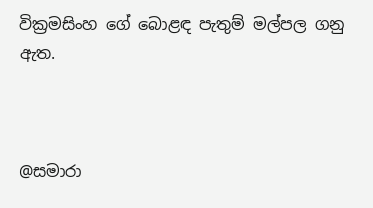වික්‍රමසිංහ ගේ බොළඳ පැතුම් මල්පල ගනු ඇත.



@සමාරා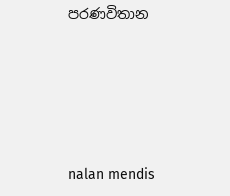පරණවිතාන





nalan mendis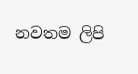නවතම ලිපි